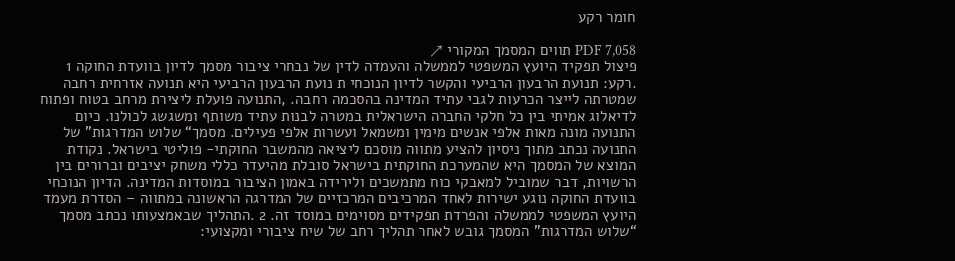חומר רקע

PDF 7,058 תווים המסמך המקורי ↗
פיצול תפקיד היועץ המשפטי לממשלה והעמדה לדין של נבחרי ציבור מסמך לדיון בוועדת החוקה 1 .רקע: תנועת הרבעון הרביעי והקשר לדיון הנוכחי ת נועת הרבעון הרביעי היא תנועה אזרחית רחבה שמטרתה לייצר הכרעות לגבי עתיד המדינה בהסכמה רחבה. ,התנועה פועלת ליצירת מרחב בטוח ופתוח לדיאלוג אמיתי בין כל חלקי החברה הישראלית במטרה לבנות עתיד משותף ומשגשג לכולנו. כיום התנועה מונה מאות אלפי אנשים מימין ומשמאל ועשרות אלפי פעילים. מסמך“ שלוש המדרגות" של התנועה נכתב מתוך ניסיון להציע מתווה מוסכם ליציאה מהמשבר החוקתי- פוליטי בישראל. נקודת המוצא של המסמך היא שהמערכת החוקתית בישראל סובלת מהיעדר כללי משחק יציבים וברורים בין הרשויות, דבר שמוביל למאבקי כוח מתמשכים ולירידה באמון הציבור במוסדות המדינה. הדיון הנוכחי בוועדת החוקה נוגע ישירות לאחד המרכיבים המרכזיים של המדרגה הראשונה במתווה – הסדרת מעמד היועץ המשפטי לממשלה והפרדת תפקידים מסוימים במוסד זה. 2 .התהליך שבאמצעותו נכתב מסמך “שלוש המדרגות” המסמך גובש לאחר תהליך רחב של שיח ציבורי ומקצועי: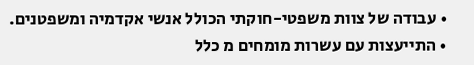• עבודה של צוות משפטי-חוקתי הכולל אנשי אקדמיה ומשפטנים. • התייעצות עם עשרות מומחים מ כלל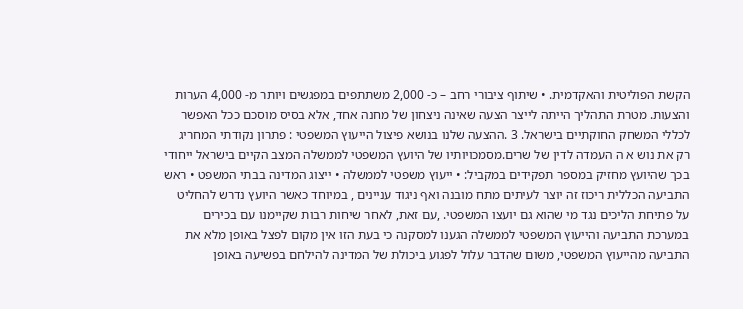הקשת הפוליטית והאקדמית. • שיתוף ציבורי רחב – כ- 2,000 משתתפים במפגשים ויותר מ- 4,000 הערות והצעות. מטרת התהליך הייתה לייצר הצעה שאינה ניצחון של מחנה אחד, אלא בסיס מוסכם ככל האפשר לכללי המשחק החוקתיים בישראל. 3 .ההצעה שלנו בנושא פיצול הייעוץ המשפטי : פתרון נקודתי המחריג רק את נוש א ה העמדה לדין של שרים.מסמכויותיו של היועץ המשפטי לממשלה המצב הקיים בישראל ייחודי בכך שהיועץ מחזיק במספר תפקידים במקביל: • ייעוץ משפטי לממשלה • ייצוג המדינה בבתי המשפט • ראש התביעה הכללית ריכוז זה יוצר לעיתים מתח מובנה ואף ניגוד עניינים , במיוחד כאשר היועץ נדרש להחליט על פתיחת הליכים נגד מי שהוא גם יועצו המשפטי. ,עם זאת, לאחר שיחות רבות שקיימנו עם בכירים במערכת התביעה והייעוץ המשפטי לממשלה הגענו למסקנה כי בעת הזו אין מקום לפצל באופן מלא את התביעה מהייעוץ המשפטי, משום שהדבר עלול לפגוע ביכולת של המדינה להילחם בפשיעה באופן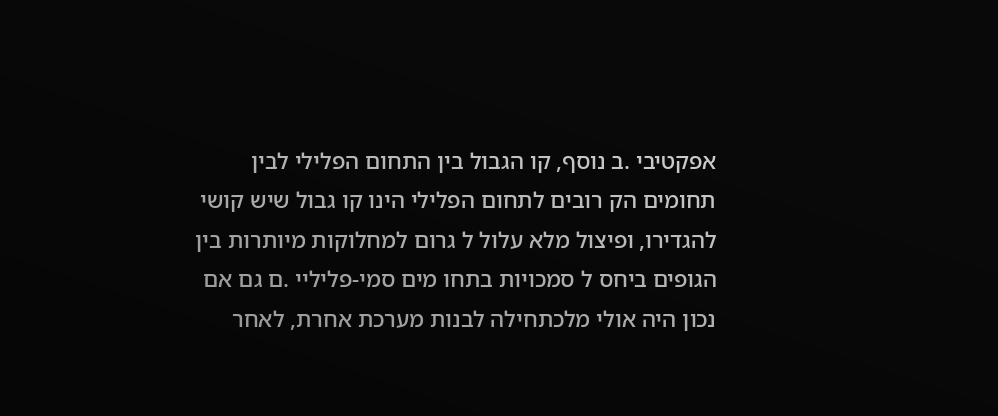אפקטיבי .ב נוסף, קו הגבול בין התחום הפלילי לבין תחומים הק רובים לתחום הפלילי הינו קו גבול שיש קושי להגדירו, ופיצול מלא עלול ל גרום למחלוקות מיותרות בין הגופים ביחס ל סמכויות בתחו מים סמי-פליליי .ם גם אם נכון היה אולי מלכתחילה לבנות מערכת אחרת, לאחר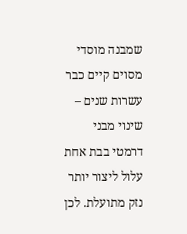שמבנה מוסדי מסוים קיים כבר עשרות שנים – שינוי מבני דרמטי בבת אחת עלול ליצור יותר נזק מתועלת. לכן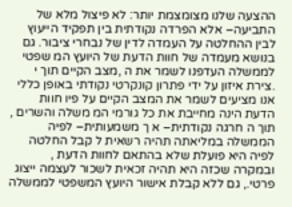ההצעה שלנו מצומצמת יותר: לא פיצול מלא של התביעה– אלא הפרדה נקודתית בין תפקיד הייעוץ לבין ההחלטה על העמדה לדין של נבחרי ציבור. גם בנושא מעמדה של חוות הדעת של היועץ המ שפטי לממשלה העדפנו לשמר את ה ,מצב הקיים תוך י .צירת איזון על ידי פתרון קונקרטי נקודתי באופן כללי אנו מציעים לשמר את המצב הקיים על פיו חוות הדעת הינה מחייבת את כל גורמי המ משלה והשרים , תוך ה חרגה נקודתית– א ך משמעותית– לפיה הממשלה במליאתה תהיה רשאית ל קבל החלטה לפיה היא פועלת שלא בהתאם לחוות הדעת , ובמקרה שכזה היא תהיה זכאית לשכור לעצמה ייצוג פרטי., גם ללא קבלת אישור היועץ המשפטי לממשלה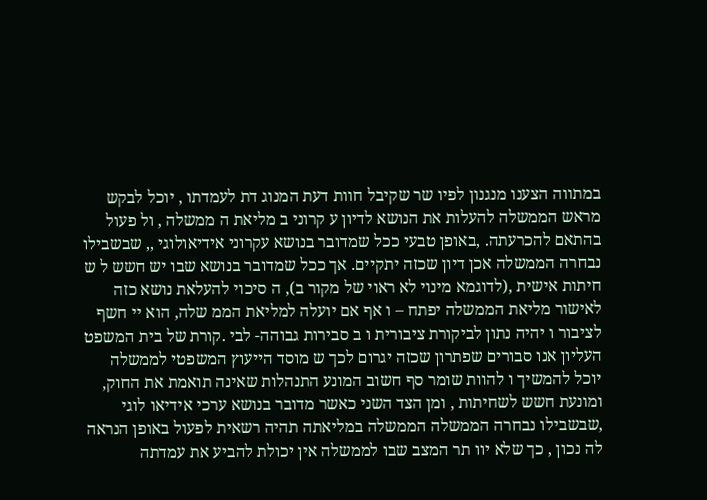במתווה הצענו מנגנון לפיו שר שקיבל חוות דעת המנוג דת לעמדתו , יוכל לבקש מראש הממשלה להעלות את הנושא לדיון ע קרוני ב מליאת ה ממשלה , ול פעול בהתאם להכרעתה. ,באופן טבעי ככל שמדובר בנושא עקרוני אידיאולוגי ,, שבשבילו נבחרה הממשלה אכן דיון שכזה יתקיים. אך ככל שמדובר בנושא שבו יש חשש ל ש חיתות אישית ,(לדוגמא מינוי לא ראוי של מקור ב), ה סיכוי להעלאת נושא כזה לאישור מליאת הממשלה יפתח – ו אף אם יועלה למליאת הממ שלה, הוא יי חשף לציבור ו יהיה נתון לביקורת ציבורית ו ב סבירות גבוהה- לבי .קורת של בית המשפט העליון אנו סבורים שפתרון שכזה יגרום לכך ש מוסד הייעוץ המשפטי לממשלה יוכל להמשיך ו להוות שומר סף חשוב המונע התנהלות שאינה תואמת את החוק, ומונעת חשש לשחיתות , ומן הצד השני כאשר מדובר בנושא ערכי אידיאו לוגי ,שבשבילו נבחרה הממשלה הממשלה במליאתה תהיה רשאית לפעול באופן הנראה לה נכון , כך שלא יוו תר המצב שבו לממשלה אין יכולת להביע את עמדתה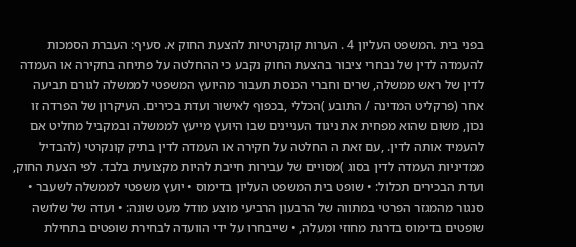בפני בית .המשפט העליון 4 . הערות קונקרטיות להצעת החוק א. סעיף: העברת הסמכות להעמדה לדין של נבחרי ציבור בהצעת החוק נקבע כי ההחלטה על פתיחה בחקירה או העמדה לדין של ראש ממשלה, שרים וחברי הכנסת תעבור מהיועץ המשפטי לממשלה לגורם תביעה אחר (פרקליט המדינה / התובע )הכללי ,בכפוף לאישור ועדת בכירים. העיקרון של הפרדה זו נכון, משום שהוא מפחית את ניגוד העניינים שבו היועץ מייעץ לממשלה ובמקביל מחליט אם להעמיד אותה לדין. ,עם זאת ה החלטה על חקירה או העמדה לדין בתיק קונקרטי (להבדיל ממדיניות העמדה לדין בסוג )מסויים של עבירות חייבת להיות מקצועית בלבד. לפי הצעת החוק, ועדת הבכירים תכלול: • שופט בית המשפט העליון בדימוס • יועץ משפטי לממשלה לשעבר • סנגור מהמגזר הפרטי במתווה של הרבעון הרביעי מוצע מודל מעט שונה: • ועדה של שלושה שופטים בדימוס בדרגת מחוזי ומעלה, • שייבחרו על ידי הוועדה לבחירת שופטים בתחילת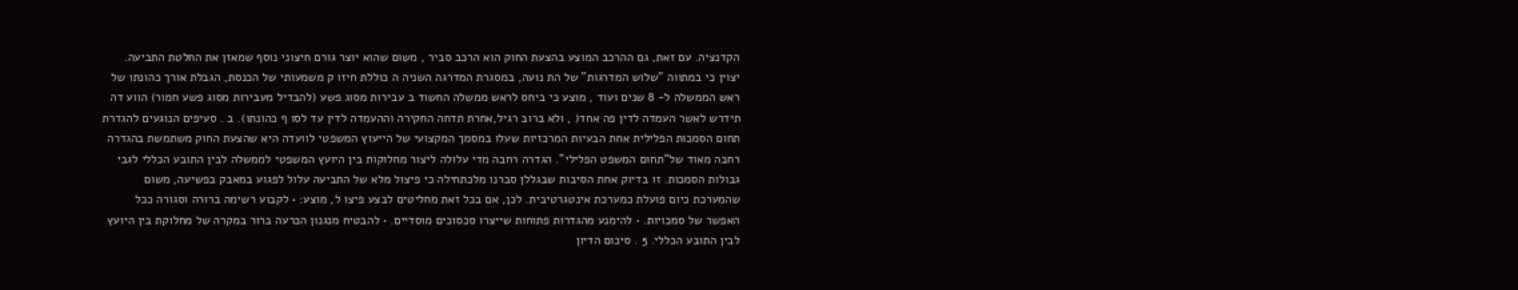הקדנציה. עם זאת, גם ההרכב המוצע בהצעת החוק הוא הרכב סביר , משום שהוא יוצר גורם חיצוני נוסף שמאזן את החלטת התביעה. יצוין כי במתווה "שלוש המדרגות" של הת נועה, במסגרת המדרגה השניה ה כוללת חיזו ק משמעותי של הכנסת, הגבלת אורך כהונתו של ראש הממשלה ל- 8 שנים ועוד , מוצע כי ביחס לראש ממשלה החשוד ב עבירות מסוג פשע (להבדיל מעבירות מסוג פשע חמור) הווע דה תידרש לאשר העמדה לדין פה אחד( , ולא ברוב רגיל,אחרת תדחה החקירה וההעמדה לדין עד לסו ף כהונתו). ב . סעיפים הנוגעים להגדרת תחום הסמכות הפלילית אחת הבעיות המרכזיות שעלו במסמך המקצועי של הייעוץ המשפטי לוועדה היא שהצעת החוק משתמשת בהגדרה רחבה מאוד של“תחום המשפט הפלילי”. הגדרה רחבה מדי עלולה ליצור מחלוקות בין היועץ המשפטי לממשלה לבין התובע הכללי לגבי גבולות הסמכות. זו בדיוק אחת הסיבות שבגללן סברנו מלכתחילה כי פיצול מלא של התביעה עלול לפגוע במאבק בפשיעה, משום שהמערכת כיום פועלת כמערכת אינטגרטיבית. לכן, אם בכל זאת מחליטים לבצע פיצו ל, מוצע: • לקבוע רשימה ברורה וסגורה ככל האפשר של סמכויות. • להימנע מהגדרות פתוחות שייצרו סכסוכים מוסדיים. • להבטיח מנגנון הכרעה ברור במקרה של מחלוקת בין היועץ לבין התובע הכללי. 5 . סיכום הדיון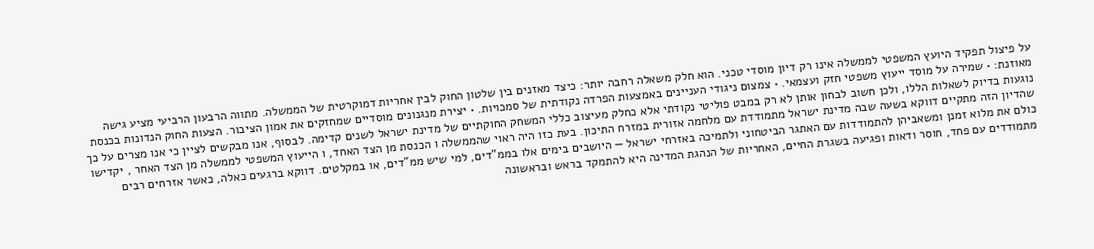על פיצול תפקיד היועץ המשפטי לממשלה אינו רק דיון מוסדי טכני. הוא חלק משאלה רחבה יותר: כיצד מאזנים בין שלטון החוק לבין אחריות דמוקרטית של הממשלה. מתווה הרבעון הרביעי מציע גישה מאוזנת: • שמירה על מוסד ייעוץ משפטי חזק ועצמאי. • צמצום ניגודי העניינים באמצעות הפרדה נקודתית של סמכויות. • יצירת מנגנונים מוסדיים שמחזקים את אמון הציבור. הצעות החוק הנדונות בכנסת נוגעות בדיוק לשאלות הללו, ולכן חשוב לבחון אותן לא רק במבט פוליטי נקודתי אלא כחלק מעיצוב כללי המשחק החוקתיים של מדינת ישראל לשנים קדימה. לבסוף, אנו מבקשים לציין כי אנו מצרים על כך שהדיון הזה מתקיים דווקא בשעה שבה מדינת ישראל מתמודדת עם מלחמה אזורית במזרח התיכון. בעת כזו היה ראוי שהממשלה ו הכנסת מן הצד האחד, ו הייעוץ המשפטי לממשלה מן הצד האחר , יקדישו כולם את מלוא זמנן ומשאביהן להתמודדות עם האתגר הביטחוני ולתמיכה באזרחי ישראל — היושבים בימים אלו בממ"דים, למי שיש ממ"דים, או במקלטים. דווקא ברגעים כאלה, כאשר אזרחים רבים מתמודדים עם פחד, חוסר ודאות ופגיעה בשגרת החיים, האחריות של הנהגת המדינה היא להתמקד בראש ובראשונה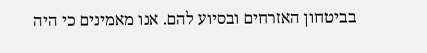בביטחון האזרחים ובסיוע להם. אנו מאמינים כי היה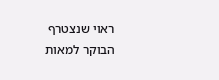ראוי שנצטרף הבוקר למאות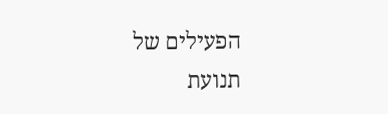הפעילים של תנועת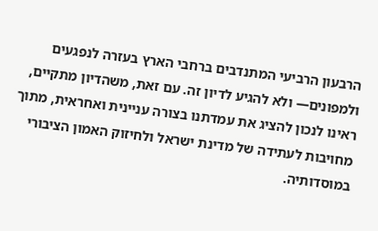הרבעון הרביעי המתנדבים ברחבי הארץ בעזרה לנפגעים ולמפונים— ולא להגיע לדיון זה. עם זאת, משהדיון מתקיים, ראינו לנכון להציג את עמדתנו בצורה עניינית ואחראית, מתוך מחויבות לעתידה של מדינת ישראל ולחיזוק האמון הציבורי במוסדותיה.